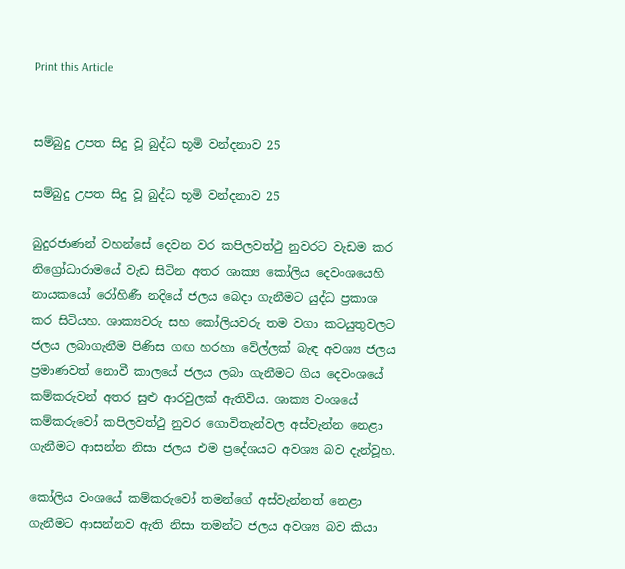Print this Article


සම්බුදු උපත සිදු වූ බුද්ධ භූමි වන්දනාව 25

සම්බුදු උපත සිදු වූ බුද්ධ භූමි වන්දනාව 25

බුදුරජාණන් වහන්සේ දෙවන වර කපිලවත්ථු නුවරට වැඩම කර නිග්‍රෝධාරාමයේ වැඩ සිටින අතර ශාක්‍ය කෝලිය දෙවංශයෙහි නායකයෝ රෝහිණී නදියේ ජලය බෙදා ගැනීමට යුද්ධ ප්‍රකාශ කර සිටියහ. ශාක්‍යවරු සහ කෝලියවරු තම වගා කටයුතුවලට ජලය ලබාගැනීම පිණිස ගඟ හරහා වේල්ලක් බැඳ අවශ්‍ය ජලය ප්‍රමාණවත් නොවී කාලයේ ජලය ලබා ගැනීමට ගිය දෙවංශයේ කම්කරුවන් අතර සුළු ආරවුලක් ඇතිවිය. ශාක්‍ය වංශයේ කම්කරුවෝ කපිලවත්ථු නුවර ගොවිතැන්වල අස්වැන්න නෙළා ගැනීමට ආසන්න නිසා ජලය එම ප්‍රදේශයට අවශ්‍ය බව දැන්වූහ.

කෝලිය වංශයේ කම්කරුවෝ තමන්ගේ අස්වැන්නත් නෙළා ගැනීමට ආසන්නව ඇති නිසා තමන්ට ජලය අවශ්‍ය බව කියා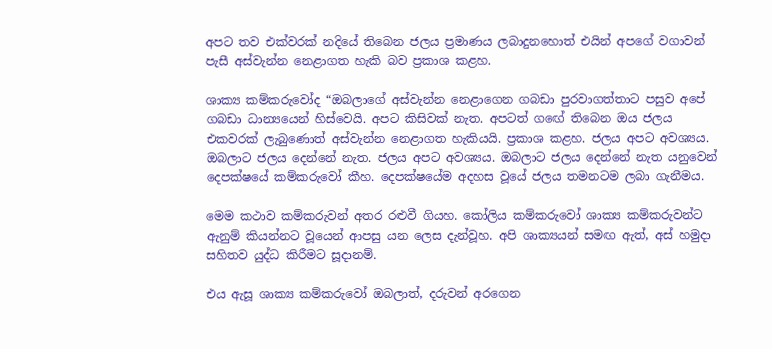අපට තව එක්වරක් නදියේ තිබෙන ජලය ප්‍රමාණය ලබාදුනහොත් එයින් අපගේ වගාවන් පැසී අස්වැන්න නෙළාගත හැකි බව ප්‍රකාශ කළහ.

ශාක්‍ය කම්කරුවෝද “ඔබලාගේ අස්වැන්න නෙළාගෙන ගබඩා පුරවාගත්තාට පසුව අපේ ගබඩා ධාන්‍යයෙන් හිස්වෙයි. අපට කිසිවක් නැත. අපටත් ගඟේ තිබෙන ඔය ජලය එකවරක් ලැබුණොත් අස්වැන්න නෙළාගත හැකියයි. ප්‍රකාශ කළහ. ජලය අපට අවශ්‍යය. ඔබලාට ජලය දෙන්නේ නැත. ජලය අපට අවශ්‍යය. ඔබලාට ජලය දෙන්නේ නැත යනුවෙන් දෙපක්ෂයේ කම්කරුවෝ කීහ. දෙපක්ෂයේම අදහස වූයේ ජලය තමනටම ලබා ගැනීමය.

මෙම කථාව කම්කරුවන් අතර රළුවී ගියහ. කෝලිය කම්කරුවෝ ශාක්‍ය කම්කරුවන්ට ඇනුම් කියන්නට වූයෙන් ආපසු යන ලෙස දැන්වූහ. අපි ශාක්‍යයන් සමඟ ඇත්, අස් හමුදා සහිතව යුද්ධ කිරීමට සූදානම්.

එය ඇසූ ශාක්‍ය කම්කරුවෝ ඔබලාත්, දරුවන් අරගෙන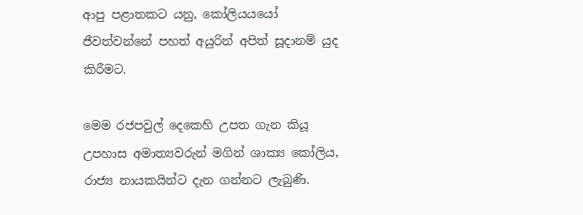ආපු පළාතකට යනු, කෝලියයයෝ ජීවත්වන්නේ පහත් අයුරින් අපිත් සූදානම් යුද කිරීමට.

මෙම රජපවුල් දෙකෙහි උපත ගැන කියූ උපහාස අමාත්‍යවරුන් මගින් ශාක්‍ය කෝලිය, රාජ්‍ය නායකයින්ට දැන ගන්නට ලැබුණි.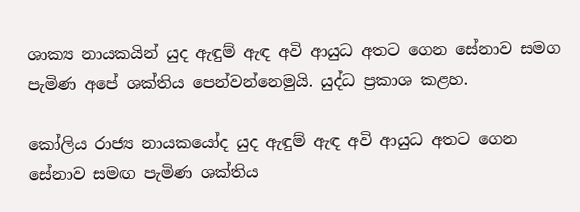ශාක්‍ය නායකයින් යුද ඇඳුම් ඇඳ අවි ආයුධ අතට ගෙන සේනාව සමග පැමිණ අපේ ශක්තිය පෙන්වන්නෙමුයි. යුද්ධ ප්‍රකාශ කළහ.

කෝලිය රාජ්‍ය නායකයෝද යුද ඇඳුම් ඇඳ අවි ආයුධ අතට ගෙන සේනාව සමඟ පැමිණ ශක්තිය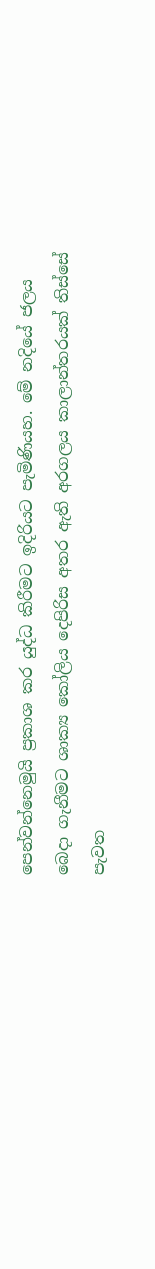පෙන්වන්නෙමුයි ප්‍රකාශ කර යුද්ධ කිරීමට ඉදිරියට පැමිණියහ. මේ නදියේ ජලය බෙදා ගැනීමට ශාක්‍ය කෝලිය දෙපිරිස අතර ඇති අරගලය කාලාන්තරයක් තිස්සේ පැවත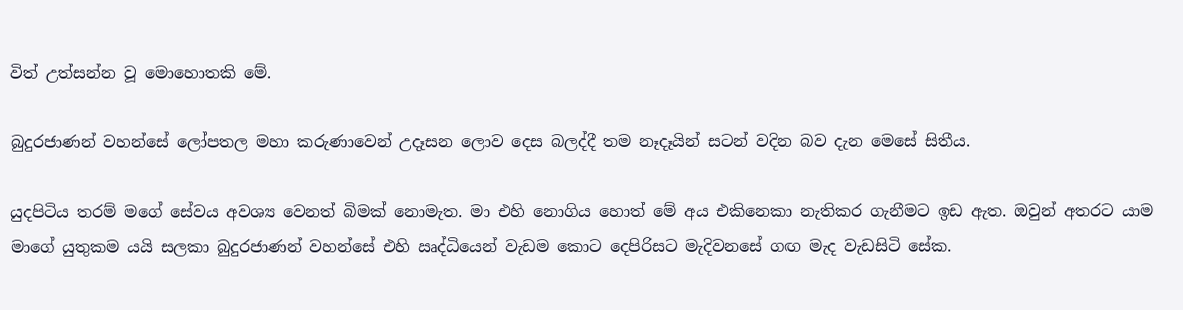විත් උත්සන්න වූ මොහොතකි මේ.

බුදුරජාණන් වහන්සේ ලෝපතල මහා කරුණාවෙන් උදෑසන ලොව දෙස බලද්දී තම නෑදෑයින් සටන් වදින බව දැන මෙසේ සිතීය.

යුදපිටිය තරම් මගේ සේවය අවශ්‍ය වෙනත් බිමක් නොමැත. මා එහි නොගිය හොත් මේ අය එකිනෙකා නැතිකර ගැනීමට ඉඩ ඇත. ඔවුන් අතරට යාම මාගේ යුතුකම යයි සලකා බුදුරජාණන් වහන්සේ එහි ඍද්ධියෙන් වැඩම කොට දෙපිරිසට මැදිවනසේ ගඟ මැද වැඩසිටි සේක.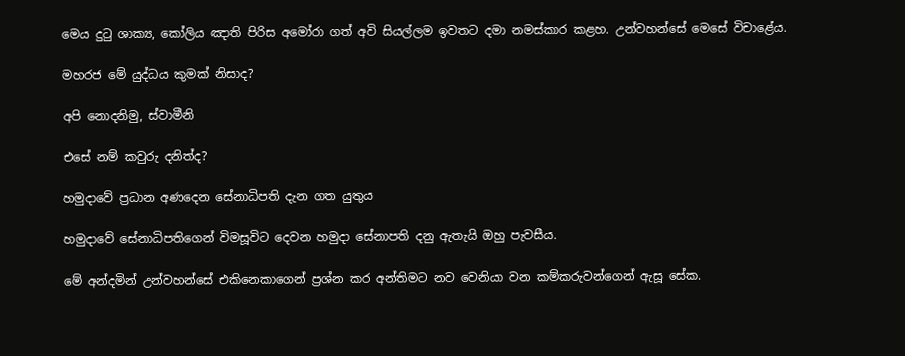මෙය දුටු ශාක්‍ය, කෝලිය ඤාති පිරිස අමෝරා ගත් අවි සියල්ලම ඉවතට දමා නමස්කාර කළහ. උන්වහන්සේ මෙසේ විචාළේය.

මහරජ මේ යුද්ධය කුමක් නිසාද?

අපි නොදනිමු, ස්වාමීනි

එසේ නම් කවුරු දනිත්ද?

හමුදාවේ ප්‍රධාන අණදෙන සේනාධිපති දැන ගත යුතුය

හමුදාවේ සේනාධිපතිගෙන් විමසූවිට දෙවන හමුදා සේනාපති දනු ඇතැයි ඔහු පැවසීය.

මේ අන්දමින් උන්වහන්සේ එකිනෙකාගෙන් ප්‍රශ්න කර අන්තිමට නව වෙනියා වන කම්කරුවන්ගෙන් ඇසූ සේක.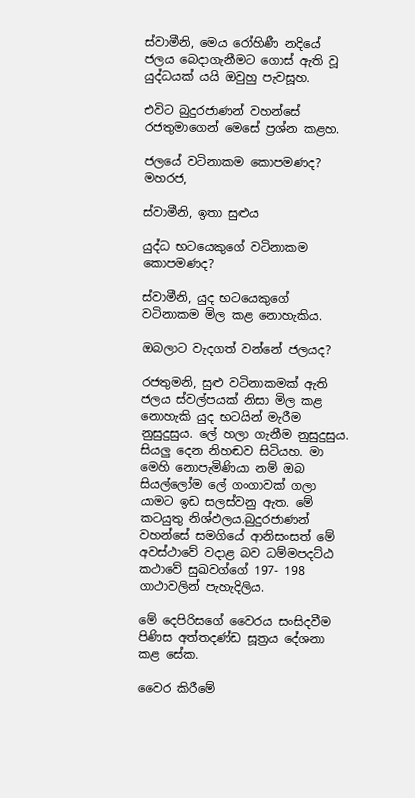ස්වාමීනි, මෙය රෝහිණී නදියේ ජලය බෙදාගැනීමට ගොස් ඇති වූ යුද්ධයක් යයි ඔවුහු පැවසූහ.

එවිට බුදුරජාණන් වහන්සේ රජතුමාගෙන් මෙසේ ප්‍රශ්න කළහ.

ජලයේ වටිනාකම කොපමණද? මහරජ,

ස්වාමීනි, ඉතා සුළුය

යුද්ධ භටයෙකුගේ වටිනාකම කොපමණද?

ස්වාමීනි, යුද භටයෙකුගේ වටිනාකම මිල කළ නොහැකිය.

ඔබලාට වැදගත් වන්නේ ජලයද?

රජතුමනි, සුළු වටිනාකමක් ඇති ජලය ස්වල්පයක් නිසා මිල කළ නොහැකි යුද භටයින් මැරීම නුසුදුසුය. ලේ හලා ගැනීම නුසුදුසුය. සියලු දෙන නිහඬව සිටියහ. මා මෙහි නොපැමිණියා නම් ඔබ සියල්ලෝම ලේ ගංගාවක් ගලා යාමට ඉඩ සලස්වනු ඇත. මේ කටයුතු නිශ්ඵලය.බුදුරජාණන් වහන්සේ සමගියේ ආනිසංසත් මේ අවස්ථාවේ වදාළ බව ධම්මපදට්ඨ කථාවේ සුඛවග්ගේ 197- 198 ගාථාවලින් පැහැදිලිය.

මේ දෙපිරිසගේ වෛරය සංසිදවීම පිණිස අත්තදණ්ඩ සූත්‍රය දේශනා කළ සේක.

වෛර කිරීමේ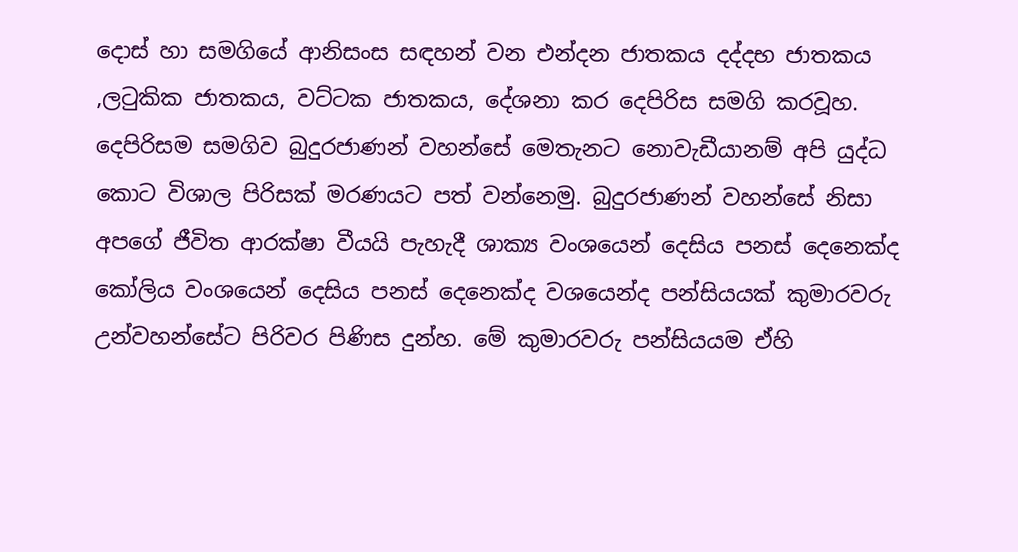දොස් හා සමගියේ ආනිසංස සඳහන් වන එන්දන ජාතකය දද්දභ ජාතකය ,ලටුකික ජාතකය, වට්ටක ජාතකය, දේශනා කර දෙපිරිස සමගි කරවූහ. දෙපිරිසම සමගිව බුදුරජාණන් වහන්සේ මෙතැනට නොවැඩීයානම් අපි යුද්ධ කොට විශාල පිරිසක් මරණයට පත් වන්නෙමු. බුදුරජාණන් වහන්සේ නිසා අපගේ ජීවිත ආරක්ෂා වීයයි පැහැදී ශාක්‍ය වංශයෙන් දෙසිය පනස් දෙනෙක්ද කෝලිය වංශයෙන් දෙසිය පනස් දෙනෙක්ද වශයෙන්ද පන්සියයක් කුමාරවරු උන්වහන්සේට පිරිවර පිණිස දුන්හ. මේ කුමාරවරු පන්සියයම ඒහි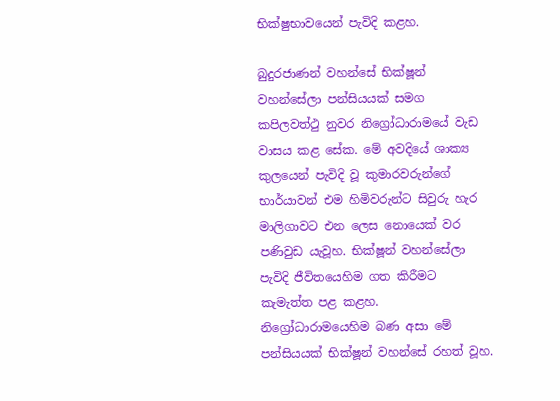භික්ෂුභාවයෙන් පැවිදි කළහ.

බුදුරජාණන් වහන්සේ භික්ෂූන් වහන්සේලා පන්සියයක් සමග කපිලවත්ථු නුවර නිග්‍රෝධාරාමයේ වැඩ වාසය කළ සේක. මේ අවදියේ ශාක්‍ය කුලයෙන් පැවිදි වූ කුමාරවරුන්ගේ භාර්යාවන් එම හිමිවරුන්ට සිවුරු හැර මාලිගාවට එන ලෙස නොයෙක් වර පණිවුඩ යැවූහ. භික්ෂූන් වහන්සේලා පැවිදි ජීවිතයෙහිම ගත කිරීමට කැමැත්ත පළ කළහ. නිග්‍රෝධාරාමයෙහිම බණ අසා මේ පන්සියයක් භික්ෂූන් වහන්සේ රහත් වූහ.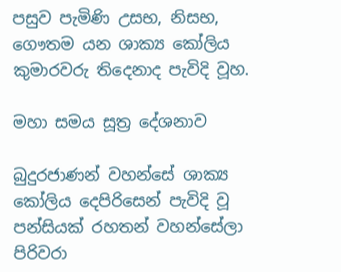පසුව පැමිණි උසභ, නිසභ, ගෞතම යන ශාක්‍ය කෝලිය කුමාරවරු තිදෙනාද පැවිදි වූහ.

මහා සමය සූත්‍ර දේශනාව

බුදුරජාණන් වහන්සේ ශාක්‍ය කෝලිය දෙපිරිසෙන් පැවිදි වූ පන්සියක් රහතන් වහන්සේලා පිරිවරා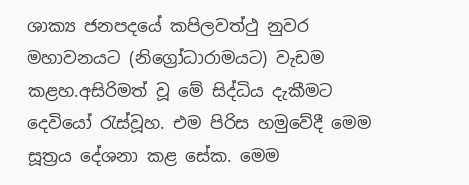ශාක්‍ය ජනපදයේ කපිලවත්ථු නුවර මහාවනයට (නිග්‍රෝධාරාමයට) වැඩම කළහ.අසිරිමත් වූ මේ සිද්ධිය දැකීමට දෙවියෝ රැස්වූහ. එම පිරිස හමුවේදී මෙම සූත්‍රය දේශනා කළ සේක. මෙම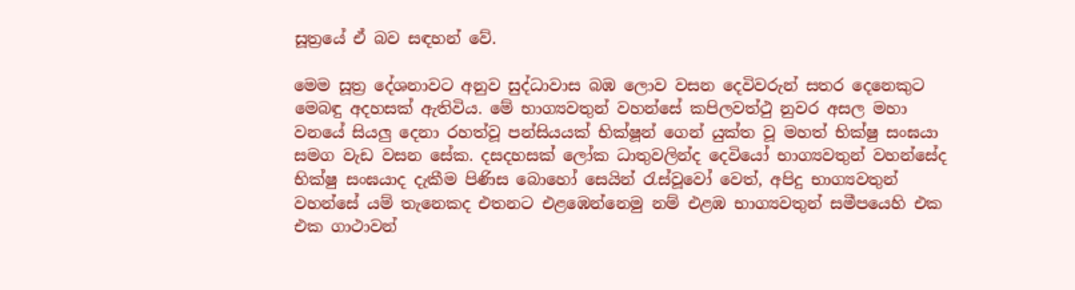සූත්‍රයේ ඒ බව සඳහන් වේ.

මෙම සූත්‍ර දේශනාවට අනුව සුද්ධාවාස බඹ ලොව වසන දෙවිවරුන් සතර දෙනෙකුට මෙබඳු අදහසක් ඇතිවිය. මේ භාග්‍යවතුන් වහන්සේ කපිලවත්ථු නුවර අසල මහා වනයේ සියලු දෙනා රහත්වූ පන්සියයක් භික්ෂූන් ගෙන් යුක්ත වූ මහත් භික්ෂු සංඝයා සමග වැඩ වසන සේක. දසදහසක් ලෝක ධාතුවලින්ද දෙවියෝ භාග්‍යවතුන් වහන්සේද භික්ෂු සංඝයාද දැකීම පිණිස බොහෝ සෙයින් රැස්වූවෝ වෙත්, අපිදු භාග්‍යවතුන් වහන්සේ යම් තැනෙකද එතනට එළඹෙන්නෙමු නම් එළඹ භාග්‍යවතුන් සමීපයෙහි එක එක ගාථාවන්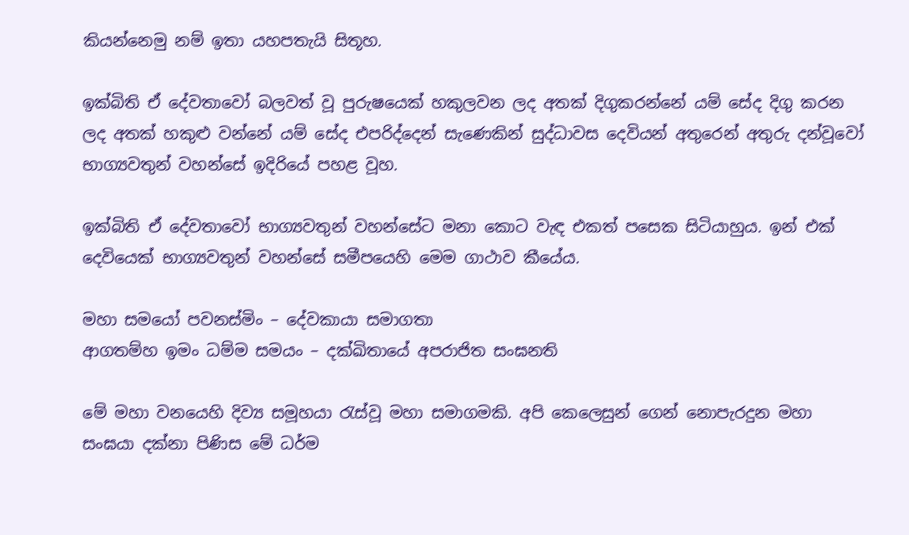කියන්නෙමු නම් ඉතා යහපතැයි සිතූහ.

ඉක්බිති ඒ දේවතාවෝ බලවත් වූ පුරුෂයෙක් හකුලවන ලද අතක් දිගුකරන්නේ යම් සේද දිගු කරන ලද අතක් හකුළු වන්නේ යම් සේද එපරිද්දෙන් සැණෙකින් සුද්ධාවස දෙවියන් අතුරෙන් අතුරු දන්වූවෝ භාග්‍යවතුන් වහන්සේ ඉදිරියේ පහළ වූහ.

ඉක්බිති ඒ දේවතාවෝ භාග්‍යවතුන් වහන්සේට මනා කොට වැඳ එකත් පසෙක සිටියාහුය. ඉන් එක් දෙවියෙක් භාග්‍යවතුන් වහන්සේ සමීපයෙහි මෙම ගාථාව කීයේය.

මහා සමයෝ පවනස්මිං – දේවකායා සමාගතා
ආගතම්හ ඉමං ධම්ම සමයං – දක්ඛිතායේ අපරාජිත සංඝනති

මේ මහා වනයෙහි දිව්‍ය සමූහයා රැස්වූ මහා සමාගමකි. අපි කෙලෙසුන් ගෙන් නොපැරදුන මහා සංඝයා දක්නා පිණිස මේ ධර්ම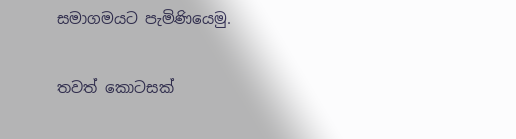සමාගමයට පැමිණියෙමු.

තවත් කොටසක්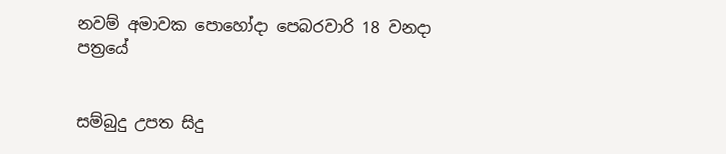නවම් අමාවක පොහෝදා පෙබරවාරි 18 වනදා පත්‍රයේ


සම්බුදු උපත සිදු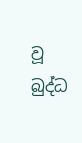වූ බුද්ධ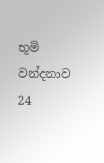භූමි වන්දනාව 24